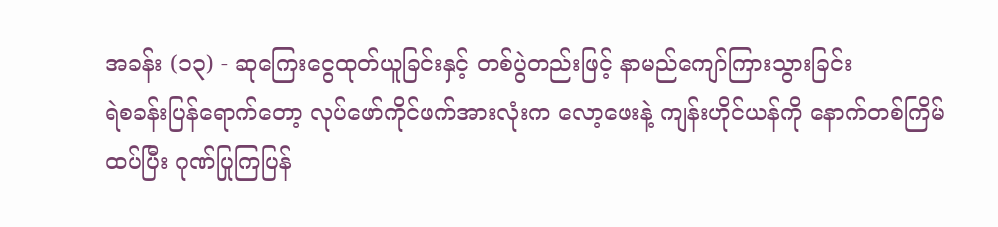အခန်း (၁၃) - ဆုကြေးငွေထုတ်ယူခြင်းနှင့် တစ်ပွဲတည်းဖြင့် နာမည်ကျော်ကြားသွားခြင်း
ရဲစခန်းပြန်ရောက်တော့ လုပ်ဖော်ကိုင်ဖက်အားလုံးက လော့ဖေးနဲ့ ကျန်းဟိုင်ယန်ကို နောက်တစ်ကြိမ် ထပ်ပြီး ဂုဏ်ပြုကြပြန်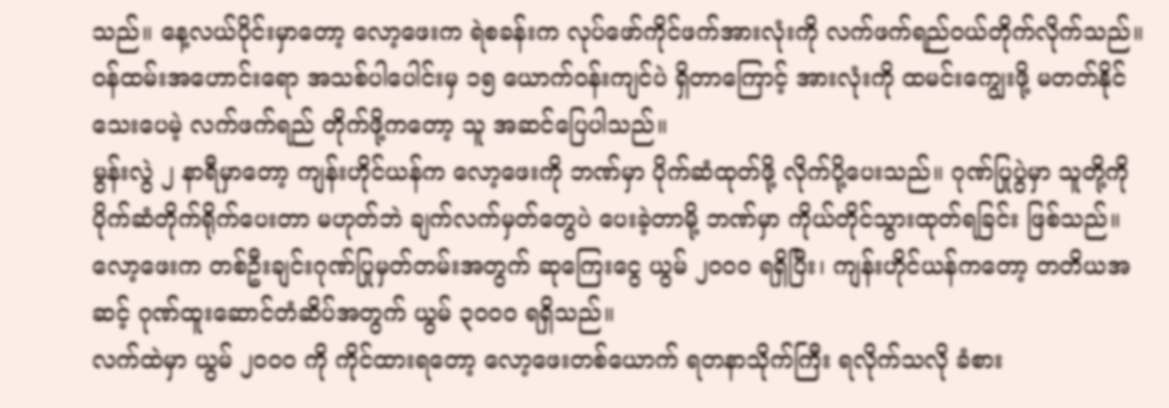သည်။ နေ့လယ်ပိုင်းမှာတော့ လော့ဖေးက ရဲစခန်းက လုပ်ဖော်ကိုင်ဖက်အားလုံးကို လက်ဖက်ရည်ဝယ်တိုက်လိုက်သည်။ ဝန်ထမ်းအဟောင်းရော အသစ်ပါပေါင်းမှ ၁၅ ယောက်ဝန်းကျင်ပဲ ရှိတာကြောင့် အားလုံးကို ထမင်းကျွေးဖို့ မတတ်နိုင်သေးပေမဲ့ လက်ဖက်ရည် တိုက်ဖို့ကတော့ သူ အဆင်ပြေပါသည်။
မွန်းလွဲ ၂ နာရီမှာတော့ ကျန်းဟိုင်ယန်က လော့ဖေးကို ဘဏ်မှာ ပိုက်ဆံထုတ်ဖို့ လိုက်ပို့ပေးသည်။ ဂုဏ်ပြုပွဲမှာ သူတို့ကို ပိုက်ဆံတိုက်ရိုက်ပေးတာ မဟုတ်ဘဲ ချက်လက်မှတ်တွေပဲ ပေးခဲ့တာမို့ ဘဏ်မှာ ကိုယ်တိုင်သွားထုတ်ရခြင်း ဖြစ်သည်။ လော့ဖေးက တစ်ဦးချင်းဂုဏ်ပြုမှတ်တမ်းအတွက် ဆုကြေးငွေ ယွမ် ၂၀၀၀ ရရှိပြီး၊ ကျန်းဟိုင်ယန်ကတော့ တတိယအဆင့် ဂုဏ်ထူးဆောင်တံဆိပ်အတွက် ယွမ် ၃၀၀၀ ရရှိသည်။
လက်ထဲမှာ ယွမ် ၂၀၀၀ ကို ကိုင်ထားရတော့ လော့ဖေးတစ်ယောက် ရတနာသိုက်ကြီး ရလိုက်သလို ခံစား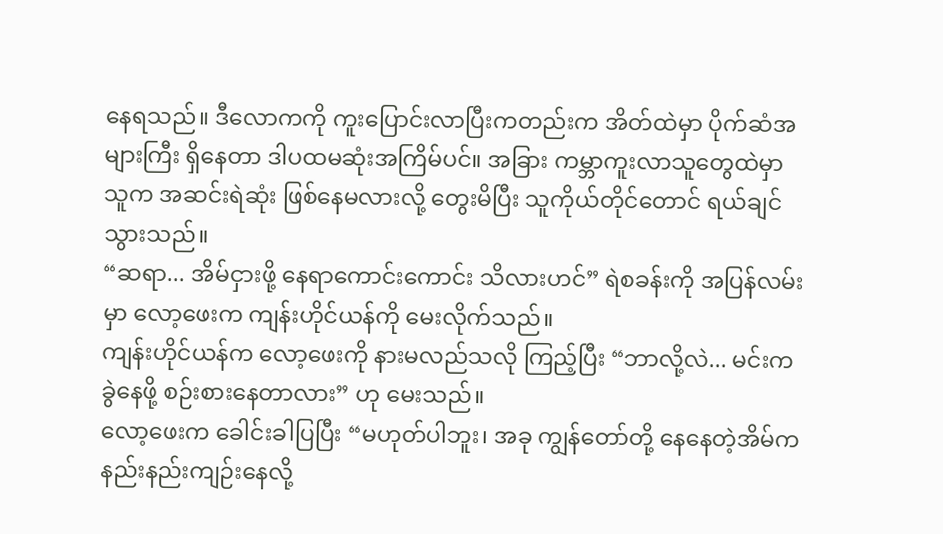နေရသည်။ ဒီလောကကို ကူးပြောင်းလာပြီးကတည်းက အိတ်ထဲမှာ ပိုက်ဆံအများကြီး ရှိနေတာ ဒါပထမဆုံးအကြိမ်ပင်။ အခြား ကမ္ဘာကူးလာသူတွေထဲမှာ သူက အဆင်းရဲဆုံး ဖြစ်နေမလားလို့ တွေးမိပြီး သူကိုယ်တိုင်တောင် ရယ်ချင်သွားသည်။
“ဆရာ... အိမ်ငှားဖို့ နေရာကောင်းကောင်း သိလားဟင်” ရဲစခန်းကို အပြန်လမ်းမှာ လော့ဖေးက ကျန်းဟိုင်ယန်ကို မေးလိုက်သည်။
ကျန်းဟိုင်ယန်က လော့ဖေးကို နားမလည်သလို ကြည့်ပြီး “ဘာလို့လဲ... မင်းက ခွဲနေဖို့ စဉ်းစားနေတာလား” ဟု မေးသည်။
လော့ဖေးက ခေါင်းခါပြပြီး “မဟုတ်ပါဘူး၊ အခု ကျွန်တော်တို့ နေနေတဲ့အိမ်က နည်းနည်းကျဉ်းနေလို့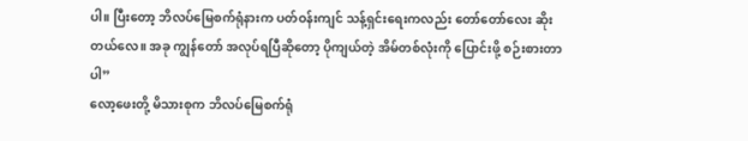ပါ။ ပြီးတော့ ဘိလပ်မြေစက်ရုံနားက ပတ်ဝန်းကျင် သန့်ရှင်းရေးကလည်း တော်တော်လေး ဆိုးတယ်လေ။ အခု ကျွန်တော် အလုပ်ရပြီဆိုတော့ ပိုကျယ်တဲ့ အိမ်တစ်လုံးကို ပြောင်းဖို့ စဉ်းစားတာပါ”
လော့ဖေးတို့ မိသားစုက ဘိလပ်မြေစက်ရုံ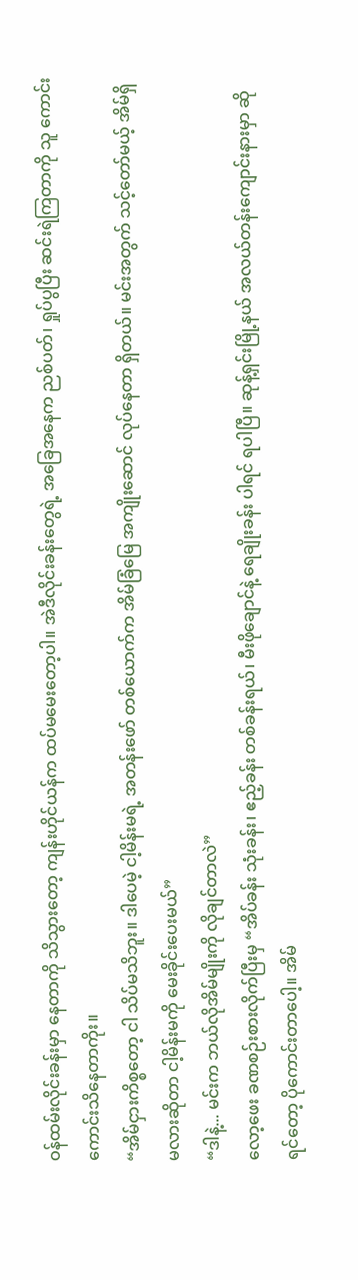ဝန်ထမ်းလိုင်းခန်းမှာ နေတာကို သိသွားတော့ ကျန်းဟိုင်ယန်က ထပ်မမေးတော့ပါ။ အဲဒီလိုင်းခန်းတွေရဲ့ အခြေအနေက ညစ်ပတ်၊ ရှုပ်ပွပြီး ဆင်းရဲကြတာကို သူ ကောင်းကောင်းသိနေတာကိုး။
“အိမ်ငှားကိစ္စတော့ ငါ သိပ်မသိဘူး။ ဒါပေမဲ့ ငါ့မိန်းမရဲ့ အတန်းဖော် တစ်ယောက်က အိမ်ခြံမြေ အကျိုးဆောင် လုပ်နေတာ ရှိတယ်။ မင်းအတွက် သင့်တော်မယ့် အိမ်ရှိမလားဆိုတာ ငါ့မိန်းမကို မေးခိုင်းပေးမယ်”
“ဒါနဲ့... မင်းက ဘယ်လိုအိမ်မျိုးကို လိုချင်တာလဲ”
လော့ဖေး ခဏစဉ်းစားလိုက်ပြီးမှ “အိပ်ခန်း သုံးခန်း၊ ဧည့်ခန်း တစ်ခန်းရယ်၊ မီးဖိုချောင်နဲ့ ရေချိုးခန်း ပါရင် ရပါပြီ။ ဆုန့်ရှင်းမြို့နယ် အလယ်တန်းကျောင်းနားမှာ ဆိုရင်တော့ ပိုကောင်းတာပေါ့။ အိမ်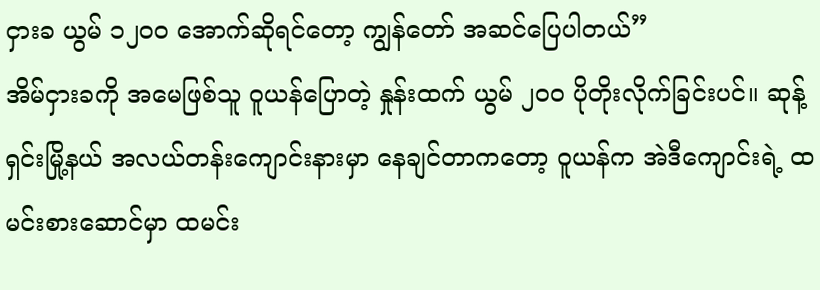ငှားခ ယွမ် ၁၂၀၀ အောက်ဆိုရင်တော့ ကျွန်တော် အဆင်ပြေပါတယ်”
အိမ်ငှားခကို အမေဖြစ်သူ ဝူယန်ပြောတဲ့ နှုန်းထက် ယွမ် ၂၀၀ ပိုတိုးလိုက်ခြင်းပင်။ ဆုန့်ရှင်းမြို့နယ် အလယ်တန်းကျောင်းနားမှာ နေချင်တာကတော့ ဝူယန်က အဲဒီကျောင်းရဲ့ ထမင်းစားဆောင်မှာ ထမင်း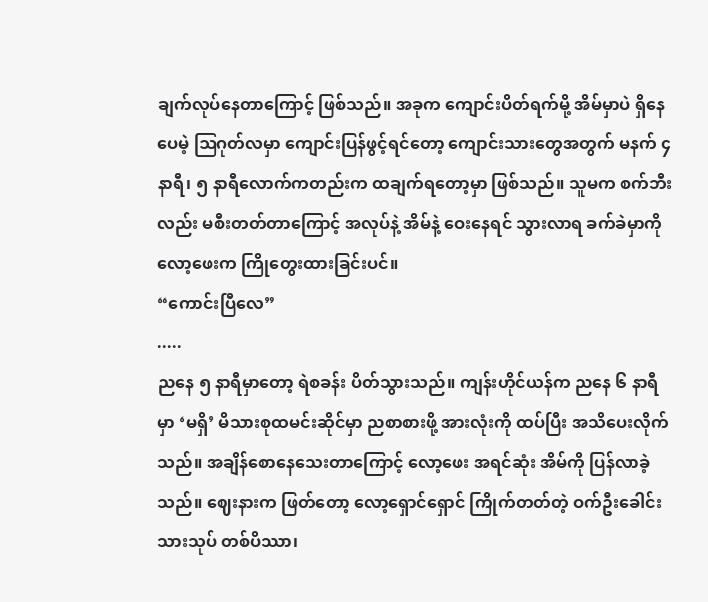ချက်လုပ်နေတာကြောင့် ဖြစ်သည်။ အခုက ကျောင်းပိတ်ရက်မို့ အိမ်မှာပဲ ရှိနေပေမဲ့ ဩဂုတ်လမှာ ကျောင်းပြန်ဖွင့်ရင်တော့ ကျောင်းသားတွေအတွက် မနက် ၄ နာရီ၊ ၅ နာရီလောက်ကတည်းက ထချက်ရတော့မှာ ဖြစ်သည်။ သူမက စက်ဘီးလည်း မစီးတတ်တာကြောင့် အလုပ်နဲ့ အိမ်နဲ့ ဝေးနေရင် သွားလာရ ခက်ခဲမှာကို လော့ဖေးက ကြိုတွေးထားခြင်းပင်။
“ကောင်းပြီလေ”
.....
ညနေ ၅ နာရီမှာတော့ ရဲစခန်း ပိတ်သွားသည်။ ကျန်းဟိုင်ယန်က ညနေ ၆ နာရီမှာ ‘မရှိ’ မိသားစုထမင်းဆိုင်မှာ ညစာစားဖို့ အားလုံးကို ထပ်ပြီး အသိပေးလိုက်သည်။ အချိန်စောနေသေးတာကြောင့် လော့ဖေး အရင်ဆုံး အိမ်ကို ပြန်လာခဲ့သည်။ ဈေးနားက ဖြတ်တော့ လော့ရှောင်ရှောင် ကြိုက်တတ်တဲ့ ဝက်ဦးခေါင်းသားသုပ် တစ်ပိဿာ၊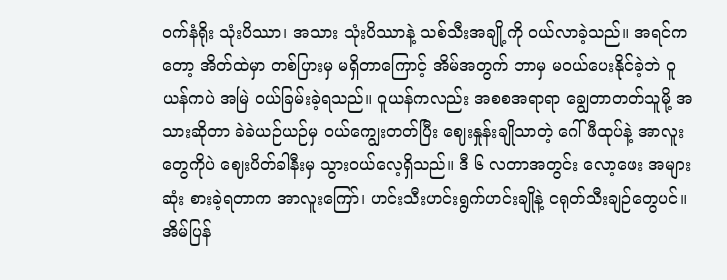ဝက်နံရိုး သုံးပိဿာ၊ အသား သုံးပိဿာနဲ့ သစ်သီးအချို့ကို ဝယ်လာခဲ့သည်။ အရင်ကတော့ အိတ်ထဲမှာ တစ်ပြားမှ မရှိတာကြောင့် အိမ်အတွက် ဘာမှ မဝယ်ပေးနိုင်ခဲ့ဘဲ ဝူယန်ကပဲ အမြဲ ဝယ်ခြမ်းခဲ့ရသည်။ ဝူယန်ကလည်း အစစအရာရာ ချွေတာတတ်သူမို့ အသားဆိုတာ ခဲခဲယဉ်ယဉ်မှ ဝယ်ကျွေးတတ်ပြီး ဈေးနှုန်းချိုသာတဲ့ ဂေါ်ဖီထုပ်နဲ့ အာလူးတွေကိုပဲ ဈေးပိတ်ခါနီးမှ သွားဝယ်လေ့ရှိသည်။ ဒီ ၆ လတာအတွင်း လော့ဖေး အများဆုံး စားခဲ့ရတာက အာလူးကြော်၊ ဟင်းသီးဟင်းရွက်ဟင်းချိုနဲ့ ငရုတ်သီးချဉ်တွေပင်။
အိမ်ပြန်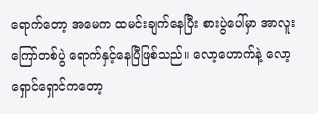ရောက်တော့ အမေက ထမင်းချက်နေပြီး စားပွဲပေါ်မှာ အာလူးကြော်တစ်ပွဲ ရောက်နှင့်နေပြီဖြစ်သည်။ လော့ဟောက်နဲ့ လော့ရှောင်ရှောင်ကတော့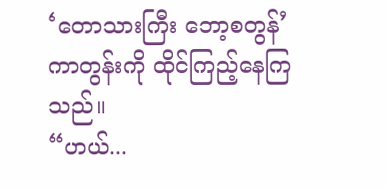‘တောသားကြီး ဘော့စတွန်’ ကာတွန်းကို ထိုင်ကြည့်နေကြသည်။
“ဟယ်...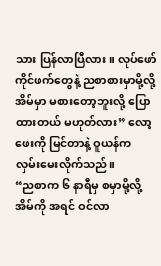သား ပြန်လာပြီလား။ လုပ်ဖော်ကိုင်ဖက်တွေနဲ့ ညစာစားမှာမို့လို့ အိမ်မှာ မစားတော့ဘူးလို့ ပြောထားတယ် မဟုတ်လား” လော့ဖေးကို မြင်တာနဲ့ ဝူယန်က လှမ်းမေးလိုက်သည်။
“ညစာက ၆ နာရီမှ စမှာမို့လို့ အိမ်ကို အရင် ဝင်လာ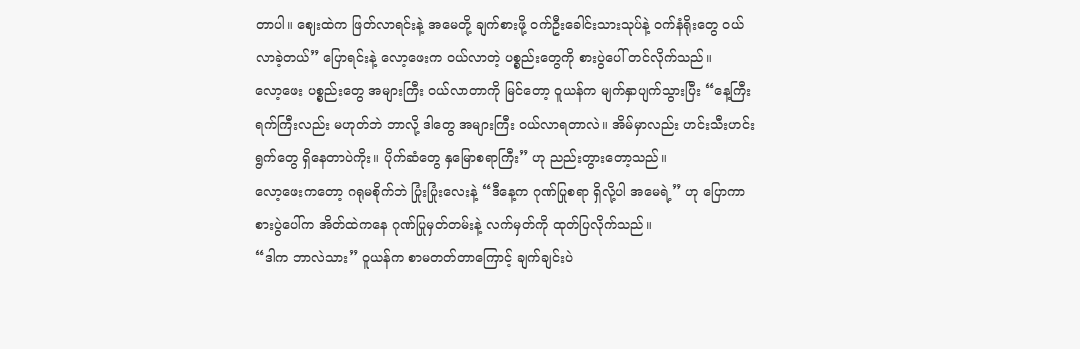တာပါ။ ဈေးထဲက ဖြတ်လာရင်းနဲ့ အမေတို့ ချက်စားဖို့ ဝက်ဦးခေါင်းသားသုပ်နဲ့ ဝက်နံရိုးတွေ ဝယ်လာခဲ့တယ်” ပြောရင်းနဲ့ လော့ဖေးက ဝယ်လာတဲ့ ပစ္စည်းတွေကို စားပွဲပေါ် တင်လိုက်သည်။
လော့ဖေး ပစ္စည်းတွေ အများကြီး ဝယ်လာတာကို မြင်တော့ ဝူယန်က မျက်နှာပျက်သွားပြီး “နေ့ကြီးရက်ကြီးလည်း မဟုတ်ဘဲ ဘာလို့ ဒါတွေ အများကြီး ဝယ်လာရတာလဲ။ အိမ်မှာလည်း ဟင်းသီးဟင်းရွက်တွေ ရှိနေတာပဲကိုး။ ပိုက်ဆံတွေ နှမြောစရာကြီး” ဟု ညည်းတွားတော့သည်။
လော့ဖေးကတော့ ဂရုမစိုက်ဘဲ ပြုံးပြုံးလေးနဲ့ “ဒီနေ့က ဂုဏ်ပြုစရာ ရှိလို့ပါ အမေရဲ့” ဟု ပြောကာ စားပွဲပေါ်က အိတ်ထဲကနေ ဂုဏ်ပြုမှတ်တမ်းနဲ့ လက်မှတ်ကို ထုတ်ပြလိုက်သည်။
“ဒါက ဘာလဲသား” ဝူယန်က စာမတတ်တာကြောင့် ချက်ချင်းပဲ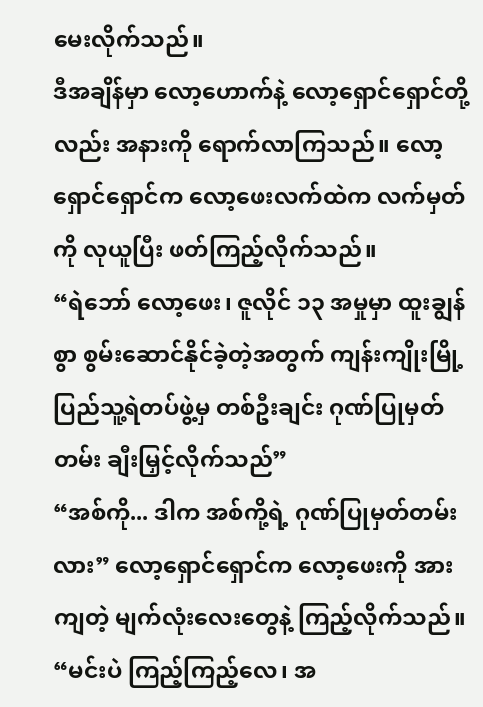မေးလိုက်သည်။
ဒီအချိန်မှာ လော့ဟောက်နဲ့ လော့ရှောင်ရှောင်တို့လည်း အနားကို ရောက်လာကြသည်။ လော့ရှောင်ရှောင်က လော့ဖေးလက်ထဲက လက်မှတ်ကို လုယူပြီး ဖတ်ကြည့်လိုက်သည်။
“ရဲဘော် လော့ဖေး၊ ဇူလိုင် ၁၃ အမှုမှာ ထူးချွန်စွာ စွမ်းဆောင်နိုင်ခဲ့တဲ့အတွက် ကျန်းကျိုးမြို့ ပြည်သူ့ရဲတပ်ဖွဲ့မှ တစ်ဦးချင်း ဂုဏ်ပြုမှတ်တမ်း ချီးမြှင့်လိုက်သည်”
“အစ်ကို... ဒါက အစ်ကို့ရဲ့ ဂုဏ်ပြုမှတ်တမ်းလား” လော့ရှောင်ရှောင်က လော့ဖေးကို အားကျတဲ့ မျက်လုံးလေးတွေနဲ့ ကြည့်လိုက်သည်။
“မင်းပဲ ကြည့်ကြည့်လေ၊ အ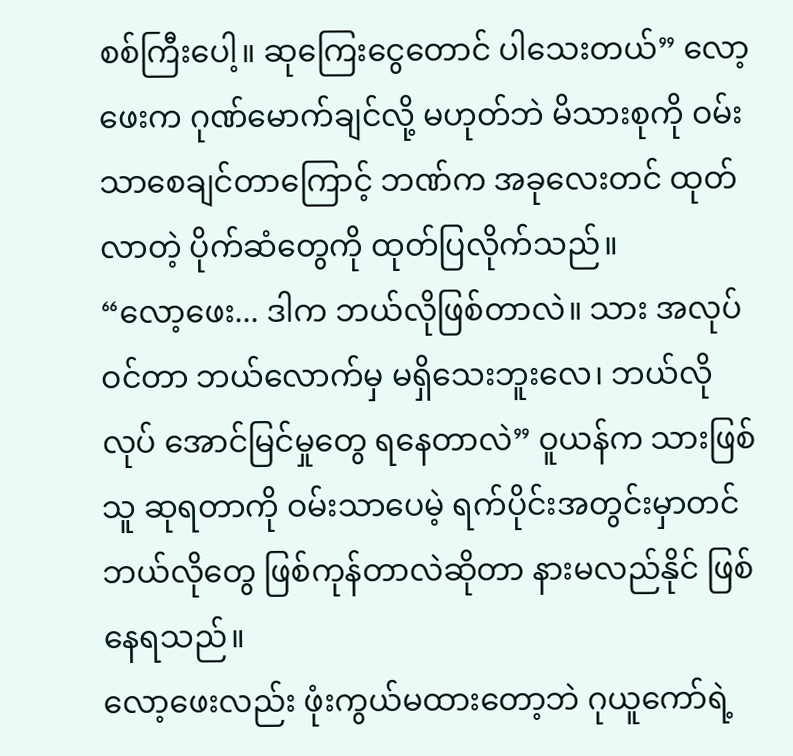စစ်ကြီးပေါ့။ ဆုကြေးငွေတောင် ပါသေးတယ်” လော့ဖေးက ဂုဏ်မောက်ချင်လို့ မဟုတ်ဘဲ မိသားစုကို ဝမ်းသာစေချင်တာကြောင့် ဘဏ်က အခုလေးတင် ထုတ်လာတဲ့ ပိုက်ဆံတွေကို ထုတ်ပြလိုက်သည်။
“လော့ဖေး... ဒါက ဘယ်လိုဖြစ်တာလဲ။ သား အလုပ်ဝင်တာ ဘယ်လောက်မှ မရှိသေးဘူးလေ၊ ဘယ်လိုလုပ် အောင်မြင်မှုတွေ ရနေတာလဲ” ဝူယန်က သားဖြစ်သူ ဆုရတာကို ဝမ်းသာပေမဲ့ ရက်ပိုင်းအတွင်းမှာတင် ဘယ်လိုတွေ ဖြစ်ကုန်တာလဲဆိုတာ နားမလည်နိုင် ဖြစ်နေရသည်။
လော့ဖေးလည်း ဖုံးကွယ်မထားတော့ဘဲ ဂုယူကော်ရဲ့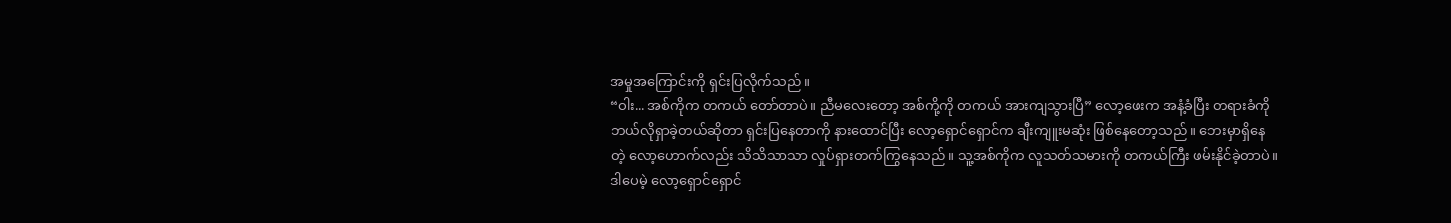အမှုအကြောင်းကို ရှင်းပြလိုက်သည်။
“ဝါး... အစ်ကိုက တကယ် တော်တာပဲ။ ညီမလေးတော့ အစ်ကို့ကို တကယ် အားကျသွားပြီ” လော့ဖေးက အနံ့ခံပြီး တရားခံကို ဘယ်လိုရှာခဲ့တယ်ဆိုတာ ရှင်းပြနေတာကို နားထောင်ပြီး လော့ရှောင်ရှောင်က ချီးကျူးမဆုံး ဖြစ်နေတော့သည်။ ဘေးမှာရှိနေတဲ့ လော့ဟောက်လည်း သိသိသာသာ လှုပ်ရှားတက်ကြွနေသည်။ သူ့အစ်ကိုက လူသတ်သမားကို တကယ်ကြီး ဖမ်းနိုင်ခဲ့တာပဲ။ ဒါပေမဲ့ လော့ရှောင်ရှောင်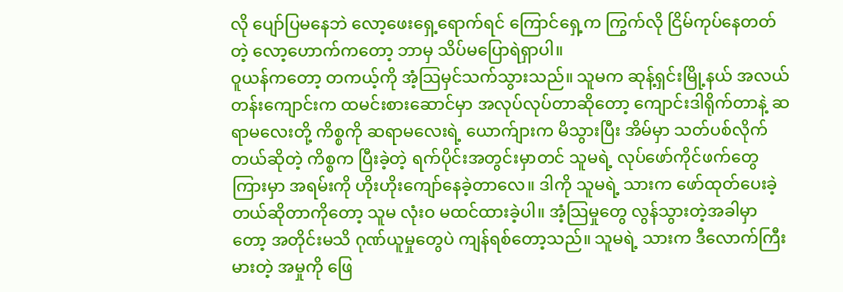လို ပျော်ပြမနေဘဲ လော့ဖေးရှေ့ရောက်ရင် ကြောင်ရှေ့က ကြွက်လို ငြိမ်ကုပ်နေတတ်တဲ့ လော့ဟောက်ကတော့ ဘာမှ သိပ်မပြောရဲရှာပါ။
ဝူယန်ကတော့ တကယ့်ကို အံ့သြမှင်သက်သွားသည်။ သူမက ဆုန့်ရှင်းမြို့နယ် အလယ်တန်းကျောင်းက ထမင်းစားဆောင်မှာ အလုပ်လုပ်တာဆိုတော့ ကျောင်းဒါရိုက်တာနဲ့ ဆရာမလေးတို့ ကိစ္စကို ဆရာမလေးရဲ့ ယောက်ျားက မိသွားပြီး အိမ်မှာ သတ်ပစ်လိုက်တယ်ဆိုတဲ့ ကိစ္စက ပြီးခဲ့တဲ့ ရက်ပိုင်းအတွင်းမှာတင် သူမရဲ့ လုပ်ဖော်ကိုင်ဖက်တွေကြားမှာ အရမ်းကို ဟိုးဟိုးကျော်နေခဲ့တာလေ။ ဒါကို သူမရဲ့ သားက ဖော်ထုတ်ပေးခဲ့တယ်ဆိုတာကိုတော့ သူမ လုံးဝ မထင်ထားခဲ့ပါ။ အံ့သြမှုတွေ လွန်သွားတဲ့အခါမှာတော့ အတိုင်းမသိ ဂုဏ်ယူမှုတွေပဲ ကျန်ရစ်တော့သည်။ သူမရဲ့ သားက ဒီလောက်ကြီးမားတဲ့ အမှုကို ဖြေ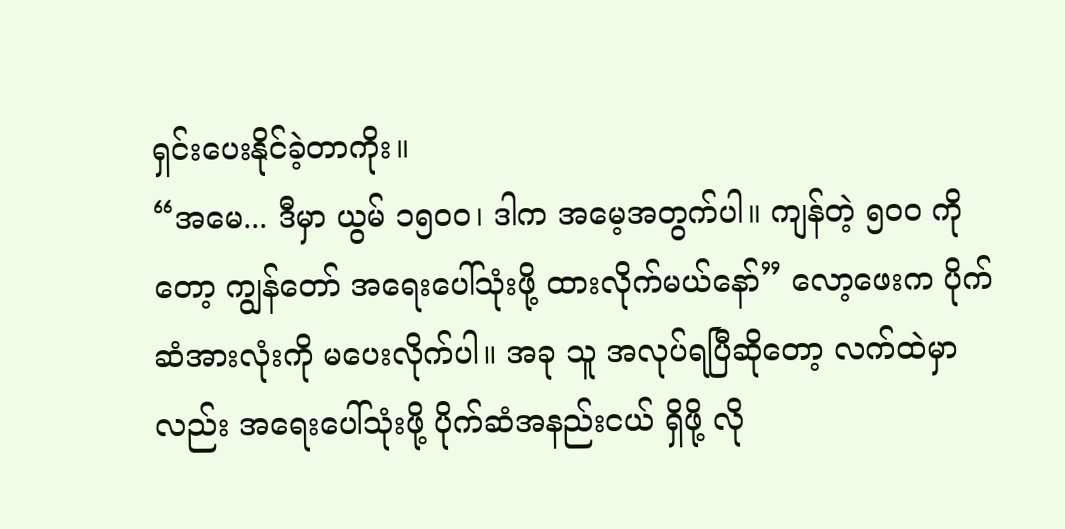ရှင်းပေးနိုင်ခဲ့တာကိုး။
“အမေ... ဒီမှာ ယွမ် ၁၅၀၀၊ ဒါက အမေ့အတွက်ပါ။ ကျန်တဲ့ ၅၀၀ ကိုတော့ ကျွန်တော် အရေးပေါ်သုံးဖို့ ထားလိုက်မယ်နော်” လော့ဖေးက ပိုက်ဆံအားလုံးကို မပေးလိုက်ပါ။ အခု သူ အလုပ်ရပြီဆိုတော့ လက်ထဲမှာလည်း အရေးပေါ်သုံးဖို့ ပိုက်ဆံအနည်းငယ် ရှိဖို့ လို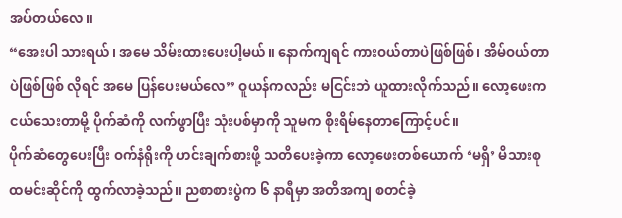အပ်တယ်လေ။
“အေးပါ သားရယ်၊ အမေ သိမ်းထားပေးပါ့မယ်။ နောက်ကျရင် ကားဝယ်တာပဲဖြစ်ဖြစ်၊ အိမ်ဝယ်တာပဲဖြစ်ဖြစ် လိုရင် အမေ ပြန်ပေးမယ်လေ” ဝူယန်ကလည်း မငြင်းဘဲ ယူထားလိုက်သည်။ လော့ဖေးက ငယ်သေးတာမို့ ပိုက်ဆံကို လက်ဖွာပြီး သုံးပစ်မှာကို သူမက စိုးရိမ်နေတာကြောင့်ပင်။
ပိုက်ဆံတွေပေးပြီး ဝက်နံရိုးကို ဟင်းချက်စားဖို့ သတိပေးခဲ့ကာ လော့ဖေးတစ်ယောက် ‘မရှိ’ မိသားစုထမင်းဆိုင်ကို ထွက်လာခဲ့သည်။ ညစာစားပွဲက ၆ နာရီမှာ အတိအကျ စတင်ခဲ့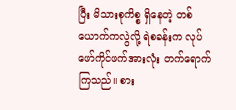ပြီး မိသားစုကိစ္စ ရှိနေတဲ့ တစ်ယောက်ကလွဲလို့ ရဲစခန်းက လုပ်ဖော်ကိုင်ဖက်အားလုံး တက်ရောက်ကြသည်။ စား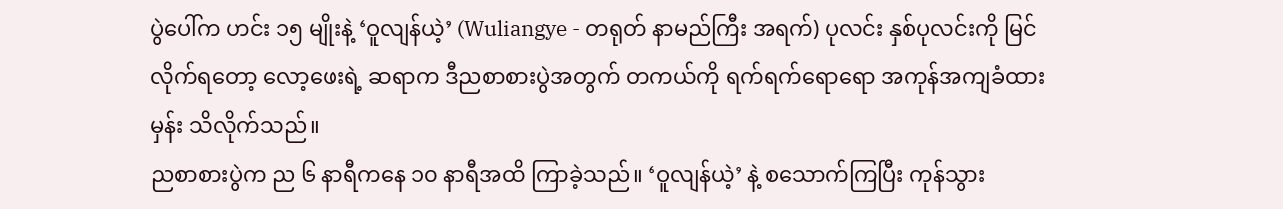ပွဲပေါ်က ဟင်း ၁၅ မျိုးနဲ့ ‘ဝူလျန်ယဲ့’ (Wuliangye - တရုတ် နာမည်ကြီး အရက်) ပုလင်း နှစ်ပုလင်းကို မြင်လိုက်ရတော့ လော့ဖေးရဲ့ ဆရာက ဒီညစာစားပွဲအတွက် တကယ်ကို ရက်ရက်ရောရော အကုန်အကျခံထားမှန်း သိလိုက်သည်။
ညစာစားပွဲက ည ၆ နာရီကနေ ၁၀ နာရီအထိ ကြာခဲ့သည်။ ‘ဝူလျန်ယဲ့’ နဲ့ စသောက်ကြပြီး ကုန်သွား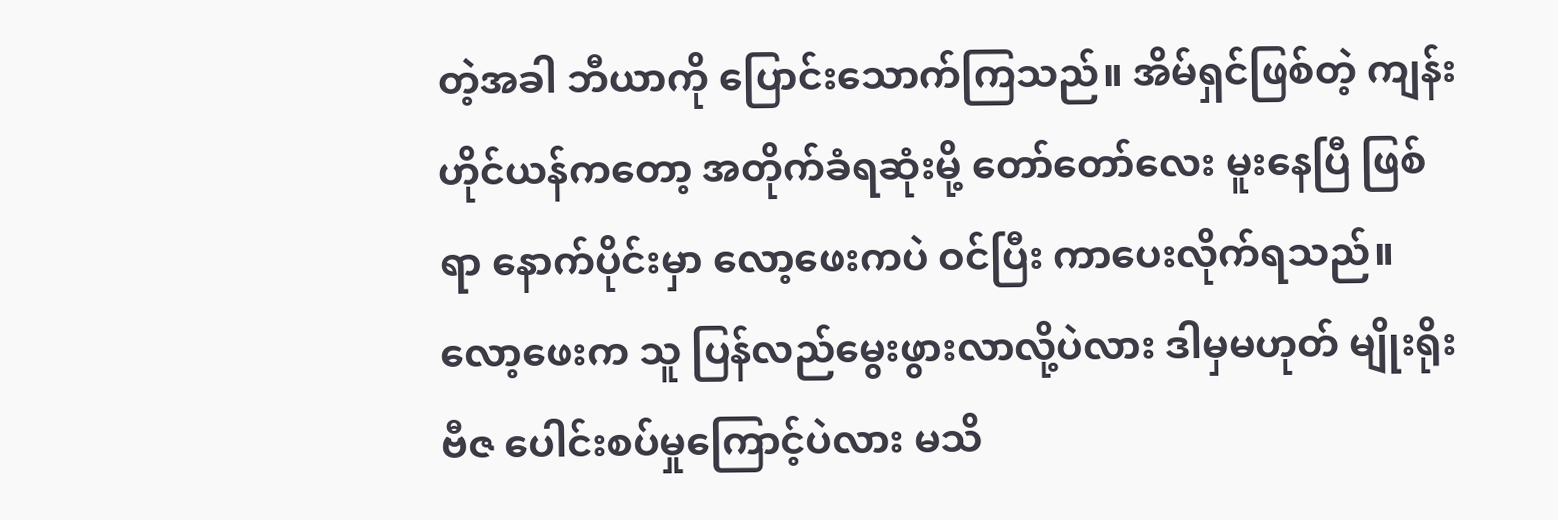တဲ့အခါ ဘီယာကို ပြောင်းသောက်ကြသည်။ အိမ်ရှင်ဖြစ်တဲ့ ကျန်းဟိုင်ယန်ကတော့ အတိုက်ခံရဆုံးမို့ တော်တော်လေး မူးနေပြီ ဖြစ်ရာ နောက်ပိုင်းမှာ လော့ဖေးကပဲ ဝင်ပြီး ကာပေးလိုက်ရသည်။ လော့ဖေးက သူ ပြန်လည်မွေးဖွားလာလို့ပဲလား ဒါမှမဟုတ် မျိုးရိုးဗီဇ ပေါင်းစပ်မှုကြောင့်ပဲလား မသိ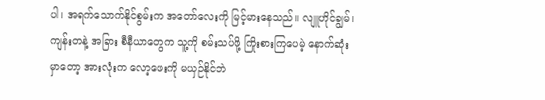ပါ၊ အရက်သောက်နိုင်စွမ်းက အတော်လေးကို မြင့်မားနေသည်။ လျူဟိုင်ချွမ်၊ ကျန်းတနဲ့ အခြား စီနီယာတွေက သူ့ကို စမ်းသပ်ဖို့ ကြိုးစားကြပေမဲ့ နောက်ဆုံးမှာတော့ အားလုံးက လော့ဖေးကို မယှဉ်နိုင်ဘဲ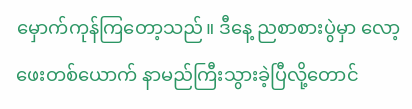မှောက်ကုန်ကြတော့သည်။ ဒီနေ့ ညစာစားပွဲမှာ လော့ဖေးတစ်ယောက် နာမည်ကြီးသွားခဲ့ပြီလို့တောင်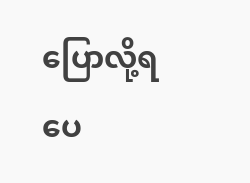ပြောလို့ရပေ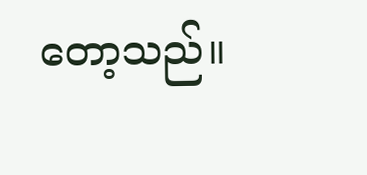တော့သည်။